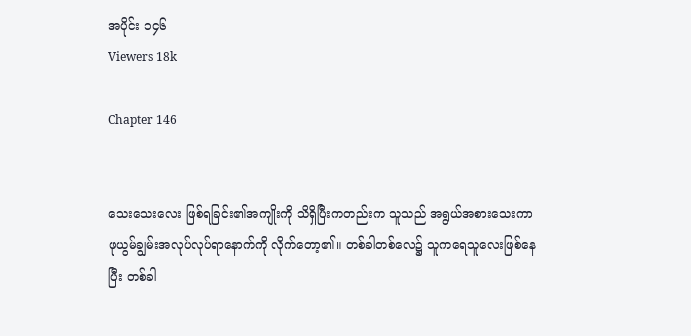အပိုင်း ၁၄၆
Viewers 18k

Chapter 146


သေးသေးလေး ဖြစ်ရခြင်း၏အကျိုးကို သိရှိပြီးကတည်းက သူသည် အရွယ်အစားသေးကာ ဖုယွမ်ချွမ်းအလုပ်လုပ်ရာနောက်ကို လိုက်တော့၏။ တစ်ခါတစ်လေ၌ သူကရေသူလေးဖြစ်နေပြီး တစ်ခါ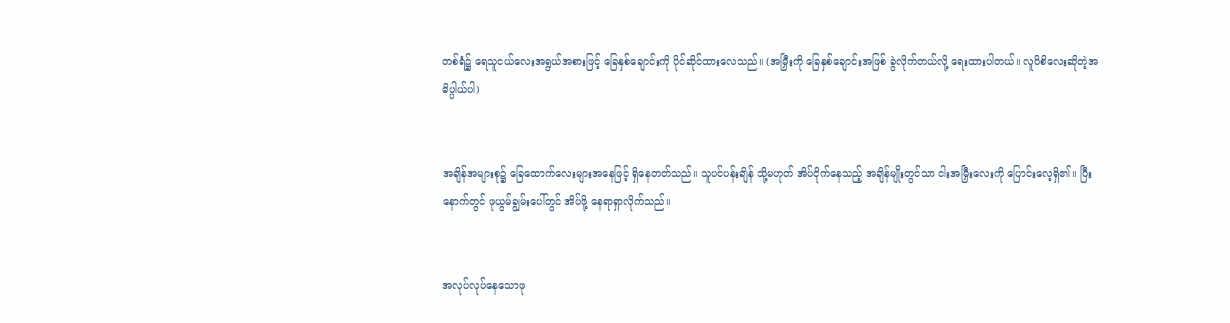တစ်ရံ၌ ရေသူငယ်လေးအရွယ်အစားဖြင့် ခြေနှစ်ချောင်းကို ပိုင်ဆိုင်ထားလေသည်။ (အမြှီးကို ခြေနှစ်ချောင်းအဖြစ် ခွဲလိုက်တယ်လို့ ရေးထားပါတယ်။ လူပိစိလေးဆိုတဲ့အဓိပ္ပါယ်ပါ)


အချိန်အများစု၌ ခြေထောက်လေးများအနေဖြင့် ရှိနေတတ်သည်။ သူပင်ပန်းချိန် သို့မဟုတ် အိပ်ငိုက်နေသည့် အချိန်မျိုးတွင်သာ ငါးအမြှီးလေးကို ပြောင်းလေ့ရှိ၏။ ပြီးနောက်တွင် ဖုယွမ်ချွမ်းပေါ်တွင် အိပ်ဖို့ နေရာရှာလိုက်သည်။


အလုပ်လုပ်နေသောဖု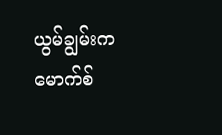ယွမ်ချွမ်းက မောက်စ်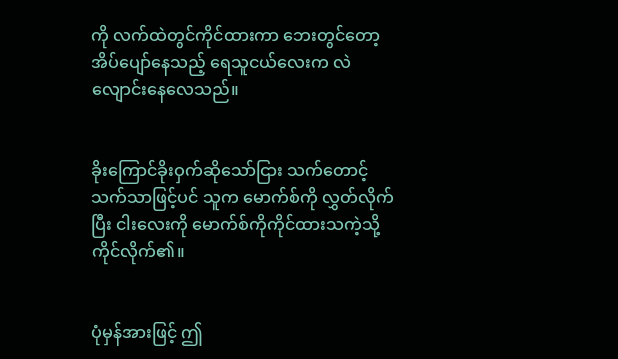ကို လက်ထဲတွင်ကိုင်ထားကာ ဘေးတွင်တော့ အိပ်ပျော်နေသည့် ရေသူငယ်လေးက လဲလျောင်းနေလေသည်။


ခိုးကြောင်ခိုးဝှက်ဆိုသော်ငြား သက်တောင့်သက်သာဖြင့်ပင် သူက မောက်စ်ကို လွှတ်လိုက်ပြီး ငါးလေးကို မောက်စ်ကိုကိုင်ထားသကဲ့သို့ ကိုင်လိုက်၏။


ပုံမှန်အားဖြင့် ဤ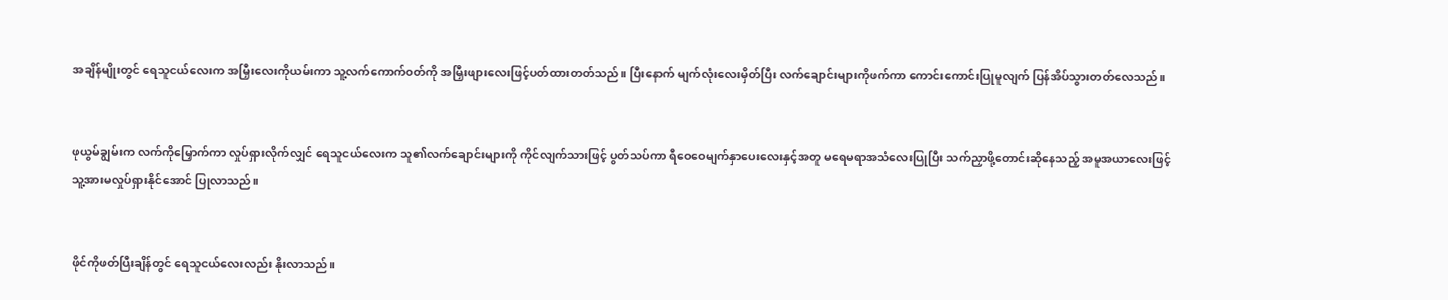အချိန်မျိုးတွင် ရေသူငယ်လေးက အမြှီးလေးကိုယမ်းကာ သူ့လက်ကောက်ဝတ်ကို အမြှီးဖျားလေးဖြင့်ပတ်ထားတတ်သည်။ ပြီးနောက် မျက်လုံးလေးမှိတ်ပြီး လက်ချောင်းများကိုဖက်ကာ ကောင်းကောင်းပြုမူလျက် ပြန်အိပ်သွားတတ်လေသည်။


ဖုယွမ်ချွမ်းက လက်ကိုမြှောက်ကာ လှုပ်ရှားလိုက်လျှင် ရေသူငယ်လေးက သူ၏လက်ချောင်းများကို ကိုင်လျက်သားဖြင့် ပွတ်သပ်ကာ ရီဝေဝေမျက်နှာပေးလေးနှင့်အတူ မရေမရာအသံလေးပြုပြီး သက်ညှာဖို့တောင်းဆိုနေသည့် အမူအယာလေးဖြင့် သူ့အားမလှုပ်ရှားနိုင်အောင် ပြုလာသည်။


ဖိုင်ကိုဖတ်ပြီးချိန်တွင် ရေသူငယ်လေးလည်း နိုးလာသည်။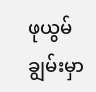ဖုယွမ်ချွမ်းမှာ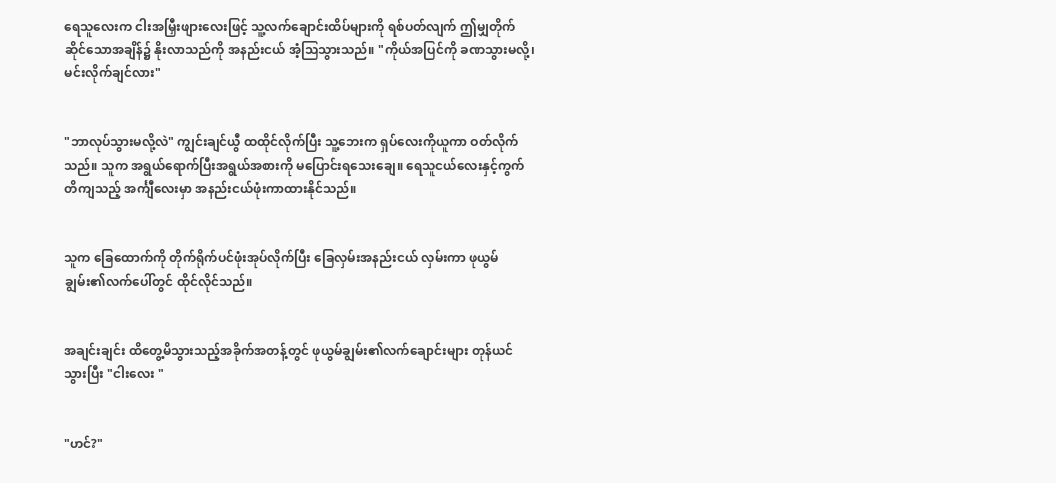ရေသူလေးက ငါးအမြှီးဖျားလေးဖြင့် သူ့လက်ချောင်းထိပ်များကို ရစ်ပတ်လျက် ဤမျှတိုက်ဆိုင်သောအချိန်၌ နိုးလာသည်ကို အနည်းငယ် အံ့သြသွားသည်။ "ကိုယ်အပြင်ကို ခဏသွားမလို့၊ မင်းလိုက်ချင်လား"


"ဘာလုပ်သွားမလို့လဲ" ကျွင်းချင်ယွီ ထထိုင်လိုက်ပြီး သူ့ဘေးက ရှပ်လေးကိုယူကာ ဝတ်လိုက်သည်။ သူက အရွယ်ရောက်ပြီးအရွယ်အစားကို မပြောင်းရသေးချေ။ ရေသူငယ်လေးနှင့်ကွက်တိကျသည့် အင်္ကျီလေးမှာ အနည်းငယ်ဖုံးကာထားနိုင်သည်။


သူက ခြေထောက်ကို တိုက်ရိုက်ပင်ဖုံးအုပ်လိုက်ပြီး ခြေလှမ်းအနည်းငယ် လှမ်းကာ ဖုယွမ်ချွမ်း၏လက်ပေါ်တွင် ထိုင်လိုင်သည်။


အချင်းချင်း ထိတွေ့မိသွားသည့်အခိုက်အတန့်တွင် ဖုယွမ်ချွမ်း၏လက်ချောင်းများ တုန်ယင်သွားပြီး "ငါးလေး "


"ဟင်?"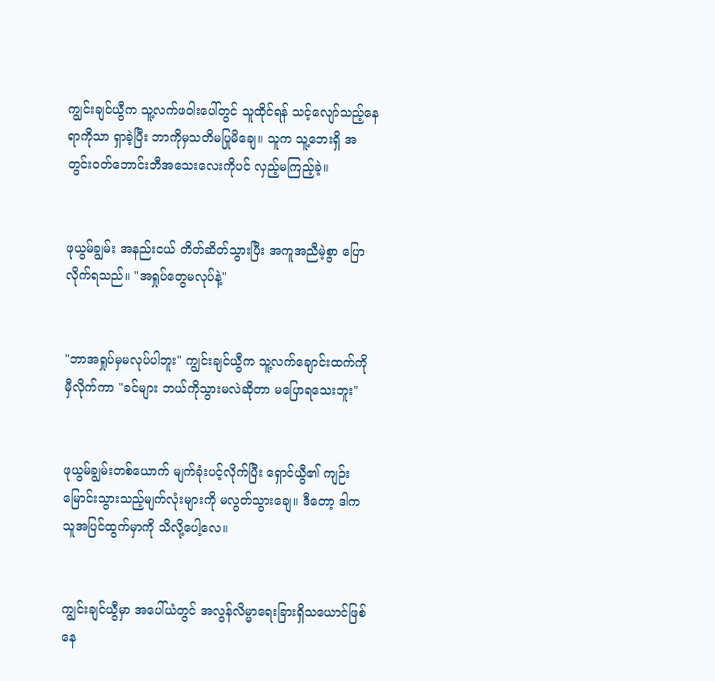ကျွင်းချင်ယွီက သူ့လက်ဖဝါးပေါ်တွင် သူထိုင်ရန် သင့်လျော်သည့်နေရာကိုသာ ရှာခဲ့ပြီး ဘာကိုမှသတိမပြုမိချေ။ သူက သူ့ဘေးရှိ အတွင်းဝတ်ဘောင်းဘီအသေးလေးကိုပင် လှည့်မကြည့်ခဲ့။


ဖုယွမ်ချွမ်း အနည်းငယ် တိတ်ဆိတ်သွားပြီး အကူအညီမဲ့စွာ ပြောလိုက်ရသည်။ "အရှုပ်တွေမလုပ်နဲ့"


"ဘာအရှုပ်မှမလုပ်ပါဘူး" ကျွင်းချင်ယွီက သူ့လက်ချောင်းထက်ကို မှီလိုက်ကာ "ခင်များ ဘယ်ကိုသွားမလဲဆိုတာ မပြောရသေးဘူး"


ဖုယွမ်ချွမ်းတစ်ယောက် မျက်ခုံးပင့်လိုက်ပြီး ရှောင်ယွီ၏ ကျဉ်းမြောင်းသွားသည့်မျက်လုံးများကို မလွတ်သွားချေ။ ဒီတော့ ဒါက သူအပြင်ထွက်မှာကို သိလို့ပေါ့လေ။


ကျွင်းချင်ယွီမှာ အပေါ်ယံတွင် အလွန်လိမ္မာရေးခြားရှိသယောင်ဖြစ်နေ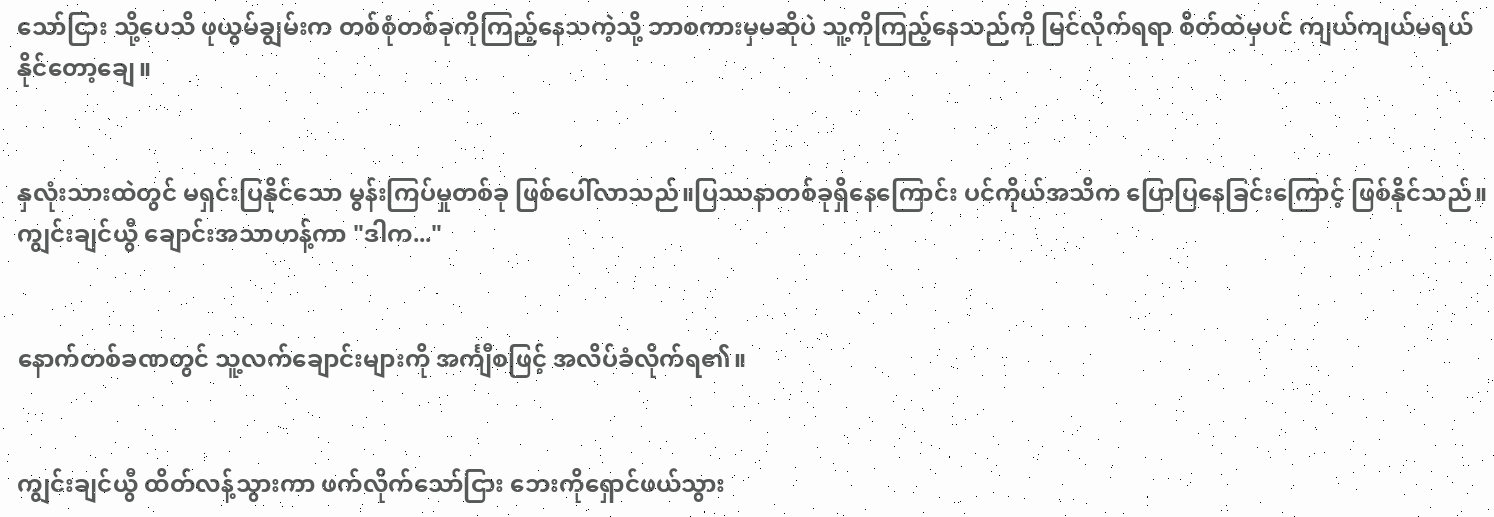သော်ငြား သို့ပေသိ ဖုယွမ်ချွမ်းက တစ်စုံတစ်ခုကိုကြည့်နေသကဲ့သို့ ဘာစကားမှမဆိုပဲ သူ့ကိုကြည့်နေသည်ကို မြင်လိုက်ရရာ စိတ်ထဲမှပင် ကျယ်ကျယ်မရယ်နိုင်တော့ချေ။


နှလုံးသားထဲတွင် မရှင်းပြနိုင်သော မွန်းကြပ်မှုတစ်ခု ဖြစ်ပေါ်လာသည်။ပြဿနာတစ်ခုရှိနေကြောင်း ပင်ကိုယ်အသိက ပြောပြနေခြင်းကြောင့် ဖြစ်နိုင်သည်။ကျွင်းချင်ယွီ ချောင်းအသာဟန့်ကာ "ဒါက..."


နောက်တစ်ခဏတွင် သူ့လက်ချောင်းများကို အင်္ကျီစဖြင့် အလိပ်ခံလိုက်ရ၏။


ကျွင်းချင်ယွီ ထိတ်လန့်သွားကာ ဖက်လိုက်သော်ငြား ဘေးကိုရှောင်ဖယ်သွား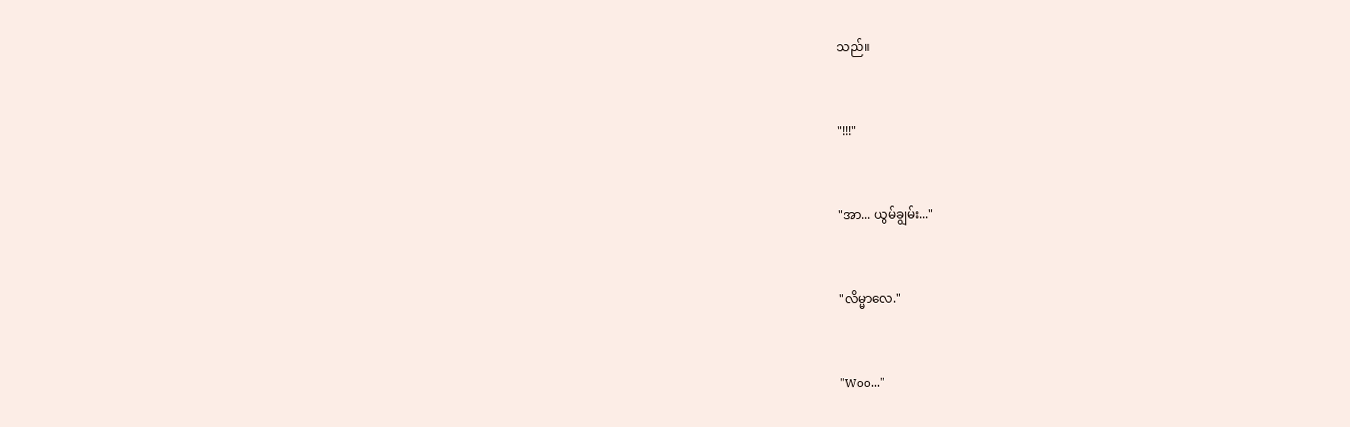သည်။


"!!!"


"အာ... ယွမ်ချွမ်း..."


"လိမ္မာလေ."


"Woo..."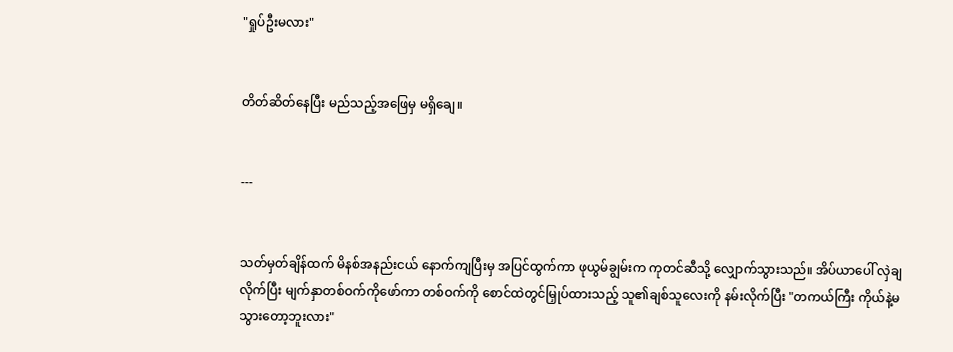"ရှုပ်ဦးမလား"


တိတ်ဆိတ်နေပြီး မည်သည့်အဖြေမှ မရှိချေ။


---


သတ်မှတ်ချိန်ထက် မိနစ်အနည်းငယ် နောက်ကျပြီးမှ အပြင်ထွက်ကာ ဖုယွမ်ချွမ်းက ကုတင်ဆီသို့ လျှောက်သွားသည်။ အိပ်ယာပေါ် လှဲချလိုက်ပြီး မျက်နှာတစ်ဝက်ကိုဖော်ကာ တစ်ဝက်ကို စောင်ထဲတွင်မြှုပ်ထားသည့် သူ၏ချစ်သူလေးကို နမ်းလိုက်ပြီး "တကယ်ကြီး ကိုယ်နဲ့မသွားတော့ဘူးလား"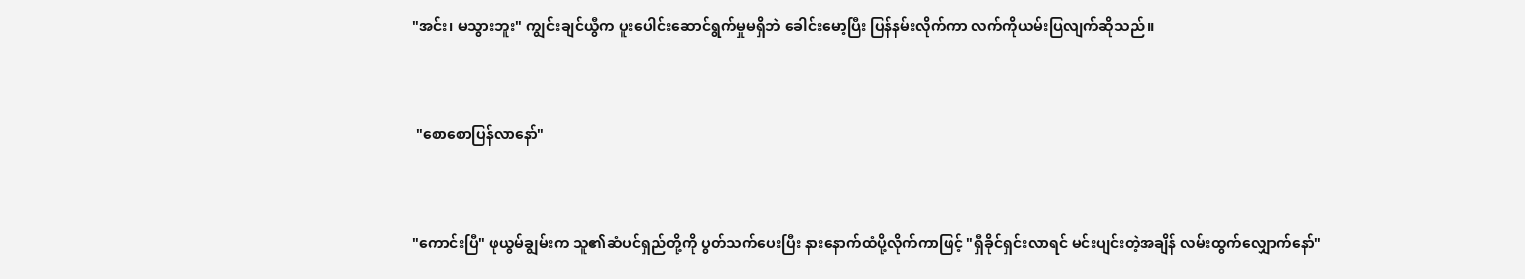"အင်း၊ မသွားဘူး" ကျွင်းချင်ယွီက ပူးပေါင်းဆောင်ရွက်မှုမရှိဘဲ ခေါင်းမော့ပြီး ပြန်နမ်းလိုက်ကာ လက်ကိုယမ်းပြလျက်ဆိုသည်။


 "စောစောပြန်လာနော်"


"ကောင်းပြီ" ဖုယွမ်ချွမ်းက သူ၏ဆံပင်ရှည်တို့ကို ပွတ်သက်ပေးပြီး နားနောက်ထံပို့လိုက်ကာဖြင့် "ရှီခိုင်ရှင်းလာရင် မင်းပျင်းတဲ့အချိန် လမ်းထွက်လျှောက်နော်"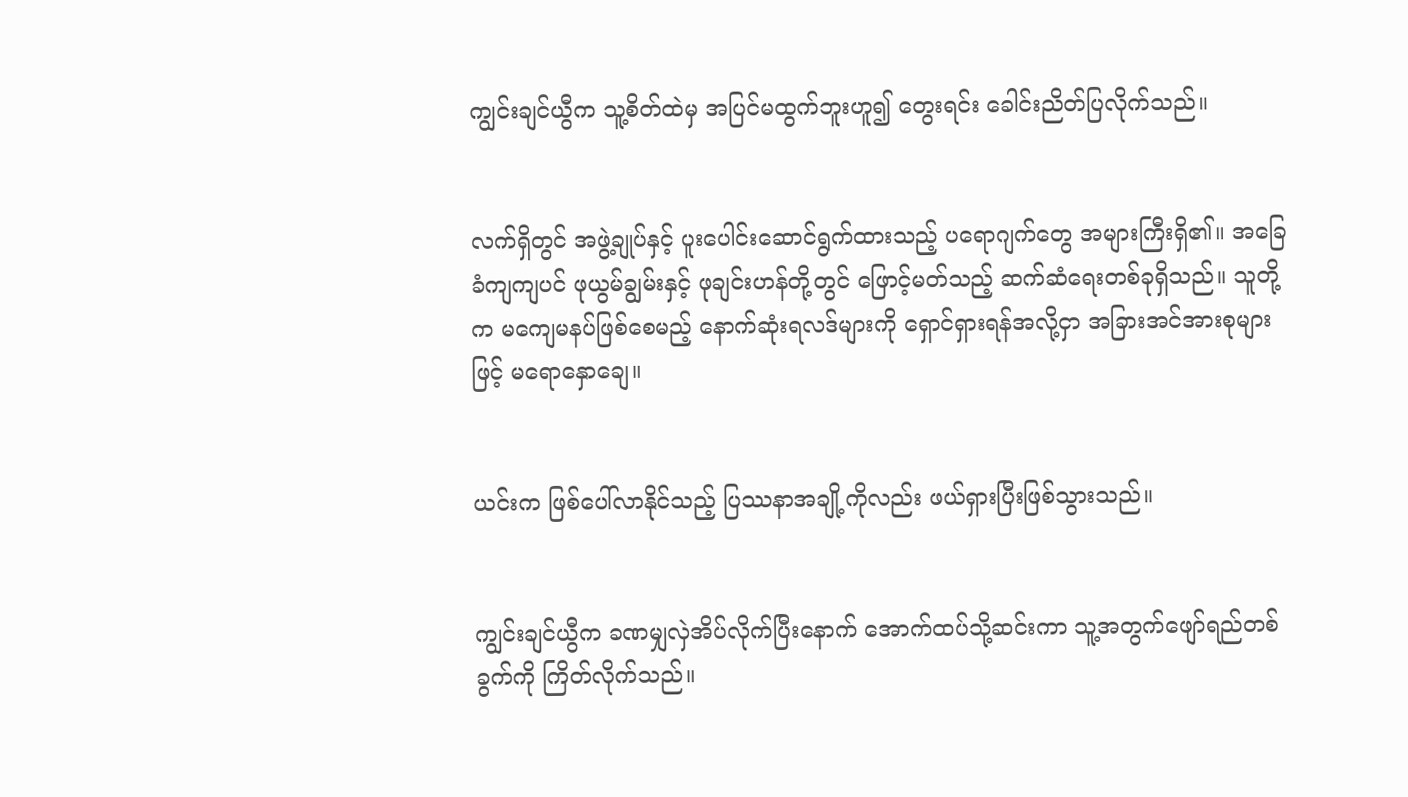ကျွင်းချင်ယွီက သူ့စိတ်ထဲမှ အပြင်မထွက်ဘူးဟူ၍ တွေးရင်း ခေါင်းညိတ်ပြလိုက်သည်။


လက်ရှိတွင် အဖွဲ့ချုပ်နှင့် ပူးပေါင်းဆောင်ရွက်ထားသည့် ပရောဂျက်တွေ အများကြီးရှိ၏။ အခြေခံကျကျပင် ဖုယွမ်ချွမ်းနှင့် ဖုချင်းဟန်တို့တွင် ဖြောင့်မတ်သည့် ဆက်ဆံရေးတစ်ခုရှိသည်။ သူတို့က မကျေမနပ်ဖြစ်စေမည့် နောက်ဆုံးရလဒ်များကို ရှောင်ရှားရန်အလို့ငှာ အခြားအင်အားစုများဖြင့် မရောနှောချေ။


ယင်းက ဖြစ်ပေါ်လာနိုင်သည့် ပြဿနာအချို့ကိုလည်း ဖယ်ရှားပြီးဖြစ်သွားသည်။


ကျွင်းချင်ယွီက ခဏမျှလှဲအိပ်လိုက်ပြီးနောက် အောက်ထပ်သို့ဆင်းကာ သူ့အတွက်ဖျော်ရည်တစ်ခွက်ကို ကြိတ်လိုက်သည်။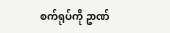စက်ရုပ်ကို ဥာဏ်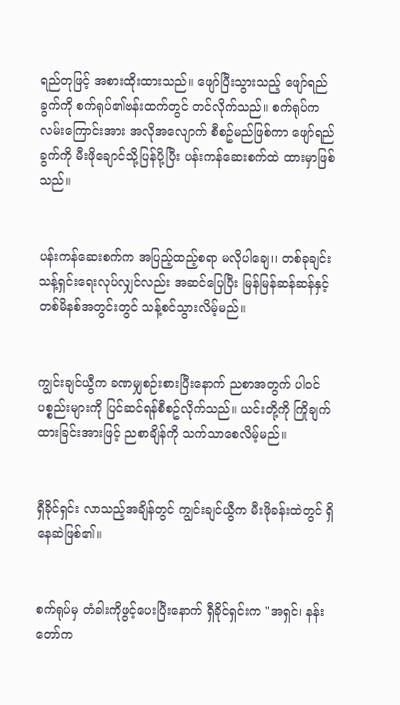ရည်တုဖြင့် အစားထိုးထားသည်။ ဖျော်ပြီးသွားသည့် ဖျော်ရည်ခွက်ကို စက်ရုပ်၏ဗန်းထက်တွင် တင်လိုက်သည်။ စက်ရုပ်က လမ်းကြောင်းအား အလိုအလျောက် စီစဥ်မည်ဖြစ်ကာ ဖျော်ရည်ခွက်ကို မီးဖိုချောင်သို့ပြန်ပို့ပြီး ပန်းကန်ဆေးစက်ထဲ ထားမှာဖြစ်သည်။


ပန်းကန်ဆေးစက်က အပြည့်ထည့်စရာ မလိုပါချေ၊၊ တစ်ခုချင်း သန့်ရှင်းရေးလုပ်လျှင်လည်း အဆင်ပြေပြီး မြန်မြန်ဆန်ဆန်နှင့် တစ်မိနစ်အတွင်းတွင် သန့်စင်သွားလိမ့်မည်။


ကျွင်းချင်ယွီက ခဏမျှစဉ်းစားပြီးနောက် ညစာအတွက် ပါဝင်ပစ္စည်းများကို ပြင်ဆင်ရန်စီစဥ်လိုက်သည်။ ယင်းတို့ကို ကြိုချက်ထားခြင်းအားဖြင့် ညစာချိန်ကို သက်သာစေလိမ့်မည်။


ရှီခိုင်ရှင်း လာသည့်အချိန်တွင် ကျွင်းချင်ယွီက မီးဖိုခန်းထဲတွင် ရှိနေဆဲဖြစ်၏။


စက်ရုပ်မှ တံခါးကိုဖွင့်ပေးပြီးနောက် ရှီခိုင်ရှင်းက "အရှင်၊ နန်းတော်က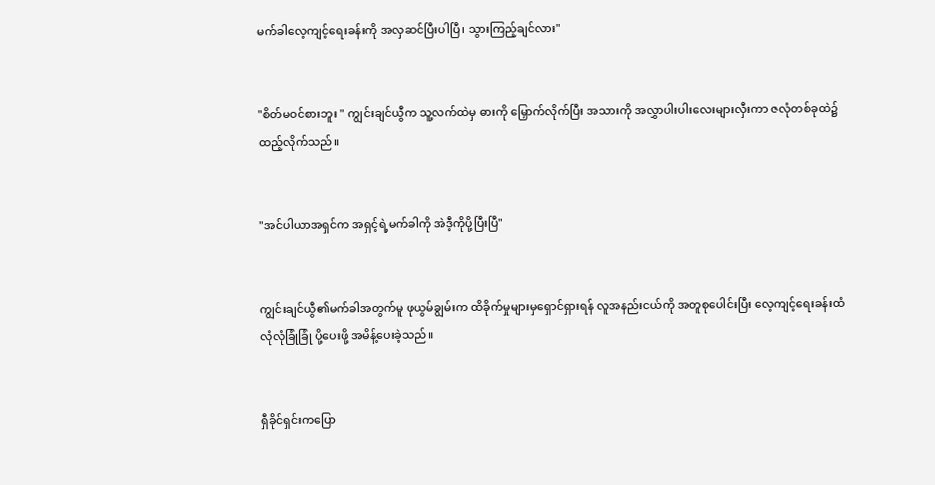မက်ခါလေ့ကျင့်ရေးခန်းကို အလှဆင်ပြီးပါပြီ၊ သွားကြည့်ချင်လား"


"စိတ်မဝင်စားဘူး " ကျွင်းချင်ယွီက သူ့လက်ထဲမှ ဓားကို မြှောက်လိုက်ပြီး အသားကို အလွှာပါးပါးလေးများလှီးကာ ဇလုံတစ်ခုထဲ၌ ထည့်လိုက်သည်။


"အင်ပါယာအရှင်က အရှင့်ရဲ့မက်ခါကို အဲဒီ့ကိုပို့ပြီးပြီ"


ကျွင်းချင်ယွီ၏မက်ခါအတွက်မူ ဖုယွမ်ချွမ်းက ထိခိုက်မှုများမှရှောင်ရှားရန် လူအနည်းငယ်ကို အတူစုပေါင်းပြီး လေ့ကျင့်ရေးခန်းထံ လုံလုံခြုံခြုံ ပို့ပေးဖို့ အမိန့်ပေးခဲ့သည်။


ရှီခိုင်ရှင်းကပြော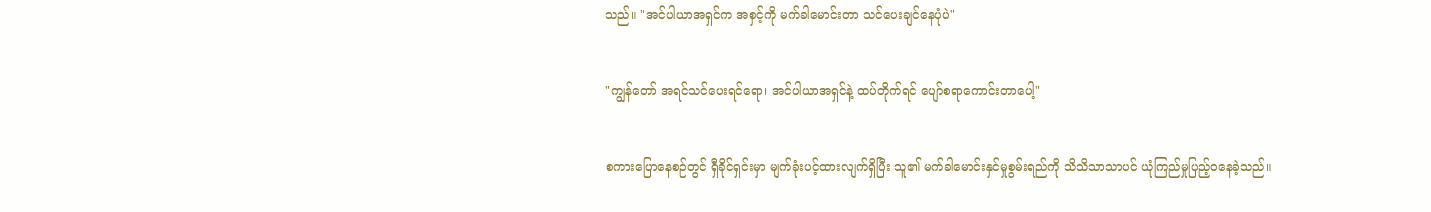သည်။ "အင်ပါယာအရှင်က အစှင့်ကို မက်ခါမောင်းတာ သင်ပေးချင်နေပုံပဲ"


"ကျွန်တော် အရင်သင်ပေးရင်ရော၊ အင်ပါယာအရှင်နဲ့ ထပ်တိုက်ရင် ပျော်စရာကောင်းတာပေါ့"


စကားပြောနေစဉ်တွင် ရှီခိုင်ရှင်းမှာ မျက်ခုံးပင့်ထားလျက်ရှိပြီး သူ၏ မက်ခါမောင်းနှင်မှုစွမ်းရည်ကို သိသိသာသာပင် ယုံကြည်မှုပြည့်ဝနေခဲ့သည်။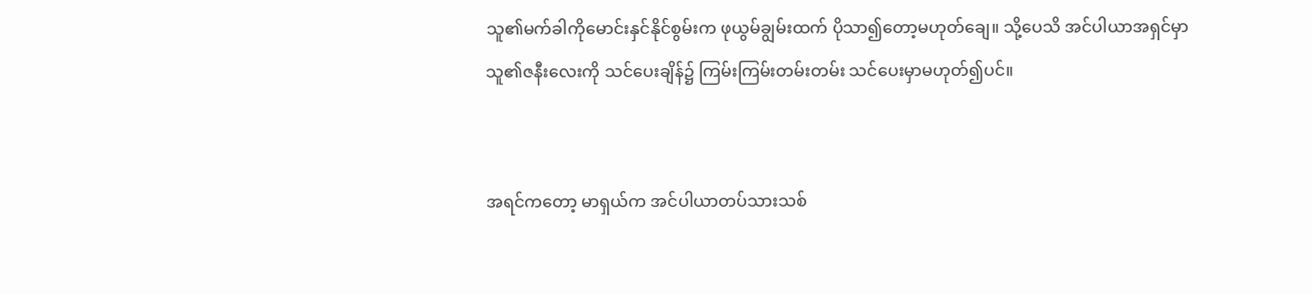သူ၏မက်ခါကိုမောင်းနှင်နိုင်စွမ်းက ဖုယွမ်ချွမ်းထက် ပိုသာ၍တော့မဟုတ်ချေ။ သို့ပေသိ အင်ပါယာအရှင်မှာ သူ၏ဇနီးလေးကို သင်ပေးချိန်၌ ကြမ်းကြမ်းတမ်းတမ်း သင်ပေးမှာမဟုတ်၍ပင်။


အရင်ကတော့ မာရှယ်က အင်ပါယာတပ်သားသစ်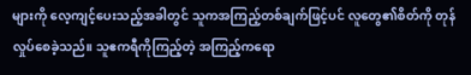များကို လေ့ကျင့်ပေးသည့်အခါတွင် သူကအကြည့်တစ်ချက်ဖြင့်ပင် လူတွေ၏စိတ်ကို တုန်လှုပ်စေခဲ့သည်။ သူဧကရီကိုကြည့်တဲ့ အကြည့်ကရော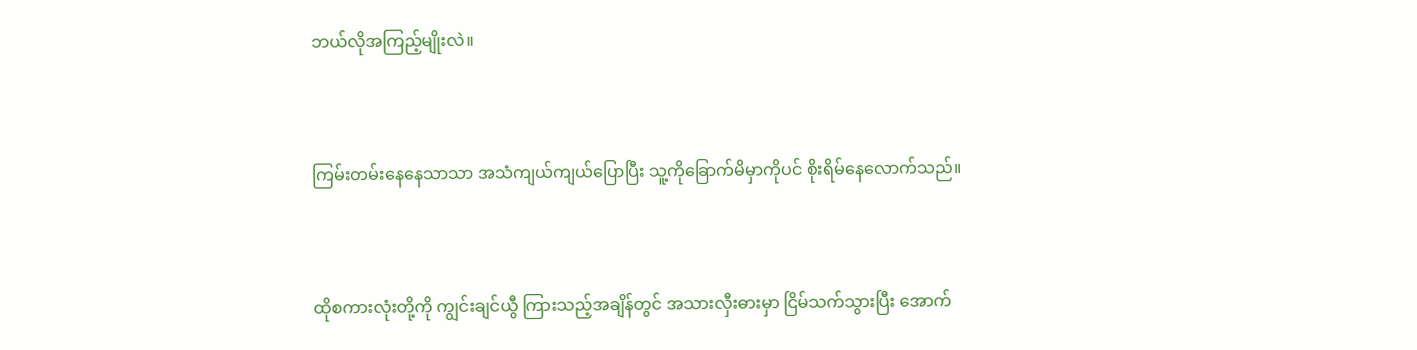ဘယ်လိုအကြည့်မျိုးလဲ။


ကြမ်းတမ်းနေနေသာသာ အသံကျယ်ကျယ်ပြောပြီး သူ့ကိုခြောက်မိမှာကိုပင် စိုးရိမ်နေလောက်သည်။


ထိုစကားလုံးတို့ကို ကျွင်းချင်ယွီ ကြားသည့်အချိန်တွင် အသားလှီးဓားမှာ ငြိမ်သက်သွားပြီး အောက်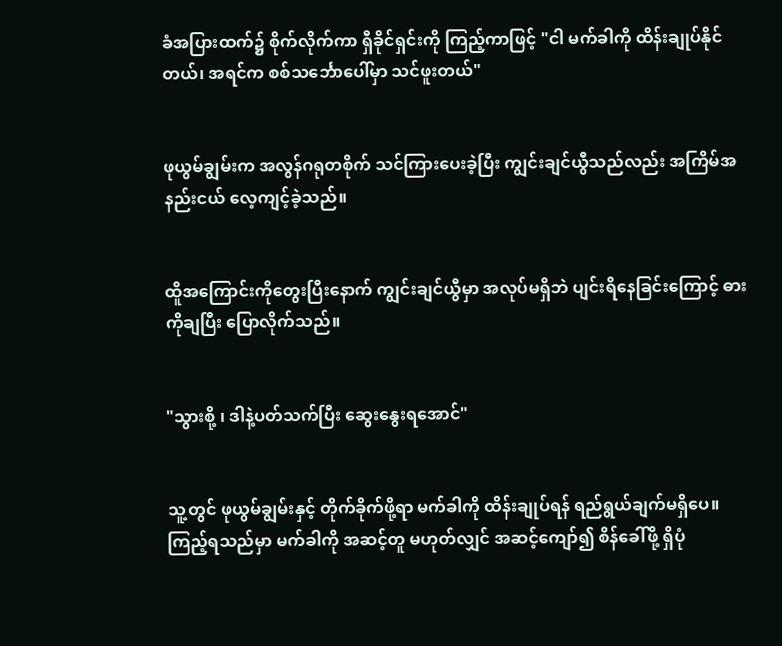ခံအပြားထက်၌ စိုက်လိုက်ကာ ရှီခိုင်ရှင်းကို ကြည့်ကာဖြင့် "ငါ မက်ခါကို ထိန်းချုပ်နိုင်တယ်၊ အရင်က စစ်သင်္ဘောပေါ်မှာ သင်ဖူးတယ်"


ဖုယွမ်ချွမ်းက အလွန်ဂရုတစိုက် သင်ကြားပေးခဲ့ပြီး ကျွင်းချင်ယွီသည်လည်း အကြိမ်အနည်းငယ် လေ့ကျင့်ခဲ့သည်။


ထိူအကြောင်းကိုတွေးပြီးနောက် ကျွင်းချင်ယွီမှာ အလုပ်မရှိဘဲ ပျင်းရိနေခြင်းကြောင့် ဓားကိုချပြီး ပြောလိုက်သည်။


"သွားစို့ ၊ ဒါနဲ့ပတ်သက်ပြီး ဆွေးနွေးရအောင်"


သူ့တွင် ဖုယွမ်ချွမ်းနှင့် တိုက်ခိုက်ဖို့ရာ မက်ခါကို ထိန်းချုပ်ရန် ရည်ရွယ်ချက်မရှိပေ။ ကြည့်ရသည်မှာ မက်ခါကို အဆင့်တူ မဟုတ်လျှင် အဆင့်ကျော်၍ စိန်ခေါ်ဖို့ ရှိပုံ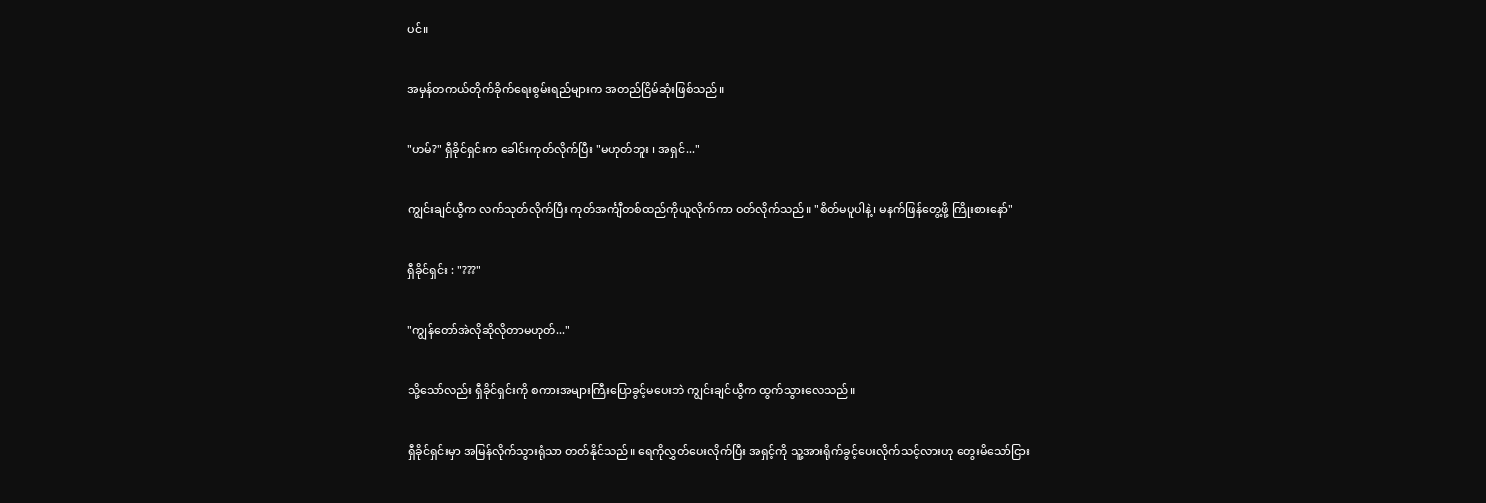ပင်။


အမှန်တကယ်တိုက်ခိုက်ရေးစွမ်းရည်များက အတည်ငြိမ်ဆုံးဖြစ်သည်။


"ဟမ်?" ရှီခိုင်ရှင်းက ခေါင်းကုတ်လိုက်ပြီး "မဟုတ်ဘူး ၊ အရှင်..."


ကျွင်းချင်ယွီက လက်သုတ်လိုက်ပြီး ကုတ်အင်္ကျီတစ်ထည်ကိုယူလိုက်ကာ ဝတ်လိုက်သည်။ "စိတ်မပူပါနဲ့၊ မနက်ဖြန်တွေ့ဖို့ ကြိုးစားနော်"


ရှီခိုင်ရှင်း : "???"


"ကျွန်တော်အဲလိုဆိုလိုတာမဟုတ်..."


သို့သော်လည်း ရှီခိုင်ရှင်းကို စကားအများကြီးပြောခွင့်မပေးဘဲ ကျွင်းချင်ယွီက ထွက်သွားလေသည်။


ရှီခိုင်ရှင်းမှာ အမြန်လိုက်သွားရုံသာ တတ်နိုင်သည်။ ရေကိုလွှတ်ပေးလိုက်ပြီး အရှင့်ကို သူ့အားရိုက်ခွင့်ပေးလိုက်သင့်လားဟု တွေးမိသော်ငြား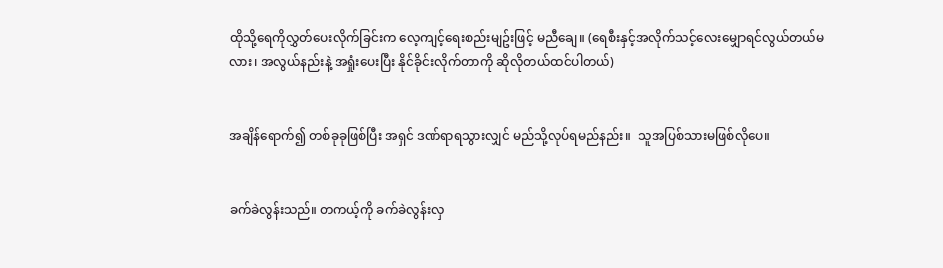ထိုသို့ရေကိုလွှတ်ပေးလိုက်ခြင်းက လေ့ကျင့်ရေးစည်းမျဥ်းဖြင့် မညီချေ။ (ရေစီးနှင့်အလိုက်သင့်လေးမျှောရင်လွယ်တယ်မလား၊ အလွယ်နည်းနဲ့ အရှုံးပေးပြီး နိုင်ခိုင်းလိုက်တာကို ဆိုလိုတယ်ထင်ပါတယ်)


အချိန်ရောက်၍ တစ်ခုခုဖြစ်ပြီး အရှင် ဒဏ်ရာရသွားလျှင် မည်သို့လုပ်ရမည်နည်း။  သူအပြစ်သားမဖြစ်လိုပေ။


ခက်ခဲလွန်းသည်။ တကယ့်ကို ခက်ခဲလွန်းလှ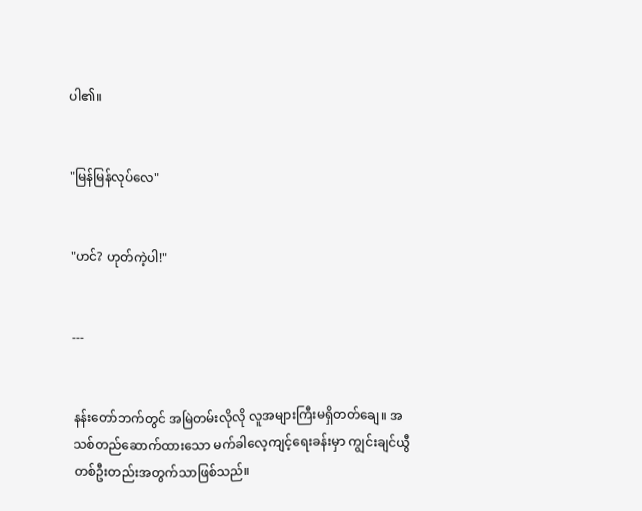ပါ၏။


"မြန်မြန်လုပ်လေ"


"ဟင်? ဟုတ်ကဲ့ပါ!"


---


နန်းတော်ဘက်တွင် အမြဲတမ်းလိုလို လူအများကြီးမရှိတတ်ချေ။ အသစ်တည်ဆောက်ထားသော မက်ခါလေ့ကျင့်ရေးခန်းမှာ ကျွင်းချင်ယွီတစ်ဦးတည်းအတွက်သာဖြစ်သည်။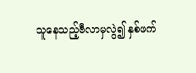သူနေသည့်ဗီလာမှလွဲ၍ နှစ်ဖက်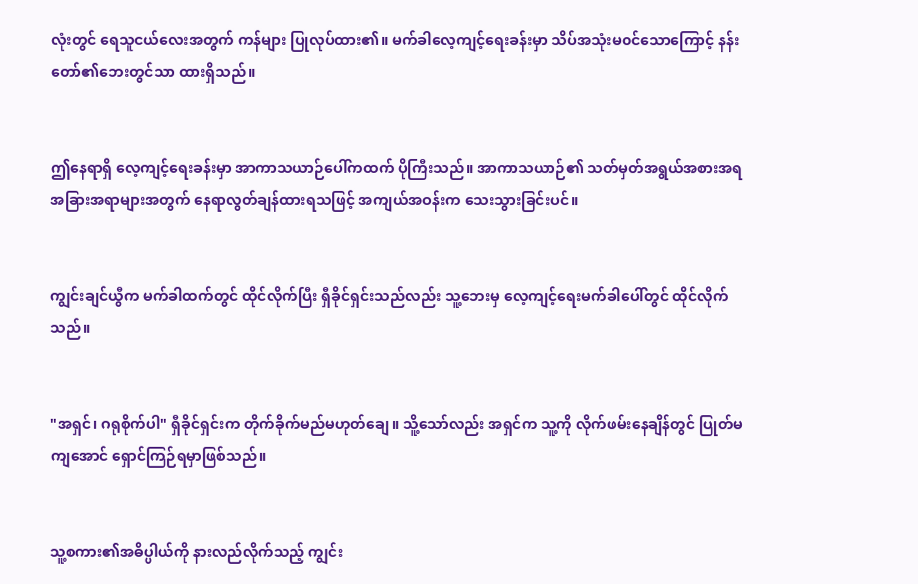လုံးတွင် ရေသူငယ်လေးအတွက် ကန်များ ပြုလုပ်ထား၏။ မက်ခါလေ့ကျင့်ရေးခန်းမှာ သိပ်အသုံးမ၀င်သောကြောင့် နန်းတော်၏ဘေးတွင်သာ ထားရှိသည်။


ဤနေရာရှိ လေ့ကျင့်ရေးခန်းမှာ အာကာသယာဉ်ပေါ်ကထက် ပိုကြီးသည်။ အာကာသယာဉ်၏ သတ်မှတ်အရွယ်အစားအရ အခြားအရာများအတွက် နေရာလွတ်ချန်ထားရသဖြင့် အကျယ်အဝန်းက သေးသွားခြင်းပင်။


ကျွင်းချင်ယွီက မက်ခါထက်တွင် ထိုင်လိုက်ပြီး ရှီခိုင်ရှင်းသည်လည်း သူ့ဘေးမှ လေ့ကျင့်ရေးမက်ခါပေါ်တွင် ထိုင်လိုက်သည်။


"အရှင်၊ ဂရုစိုက်ပါ" ရှီခိုင်ရှင်းက တိုက်ခိုက်မည်မဟုတ်ချေ။ သိူ့သော်လည်း အရှင်က သူ့ကို လိုက်ဖမ်းနေချိန်တွင် ပြုတ်မကျအောင် ရှောင်ကြဉ်ရမှာဖြစ်သည်။


သူ့စကား၏အဓိပ္ပါယ်ကို နားလည်လိုက်သည့် ကျွင်း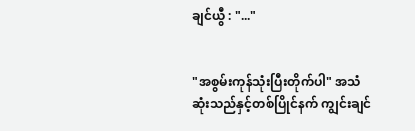ချင်ယွီ : "..."


"အစွမ်းကုန်သုံးပြီးတိုက်ပါ" အသံဆုံးသည်နှင့်တစ်ပြိုင်နက် ကျွင်းချင်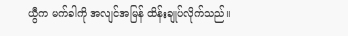ယွီက မက်ခါကို အလျင်အမြန် ထိန်းချုပ်လိုက်သည်။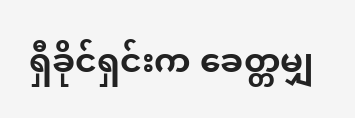ရှီခိုင်ရှင်းက ခေတ္တမျှ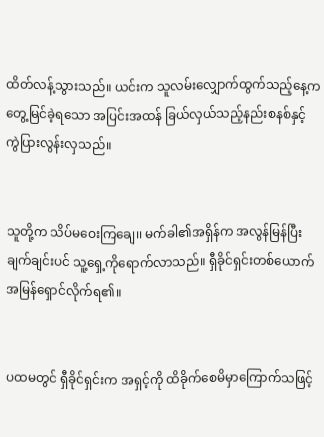ထိတ်လန့်သွားသည်။ ယင်းက သူလမ်းလျှောက်ထွက်သည့်နေ့က တွေ့မြင်ခဲ့ရသော အပြင်းအထန် ခြယ်လှယ်သည့်နည်းစနစ်နှင့် ကွဲပြားလွန်းလှသည်။


သူတို့က သိပ်မဝေးကြချေ၊၊ မက်ခါ၏အရှိန်က အလွန်မြန်ပြီး ချက်ချင်းပင် သူ့ရှေ့ကိုရောက်လာသည်။ ရှီခိုင်ရှင်းတစ်ယောက် အမြန်ရှောင်လိုက်ရ၏။


ပထမတွင် ရှီခိုင်ရှင်းက အရှင့်ကို ထိခိုက်စေမိမှာကြောက်သဖြင့်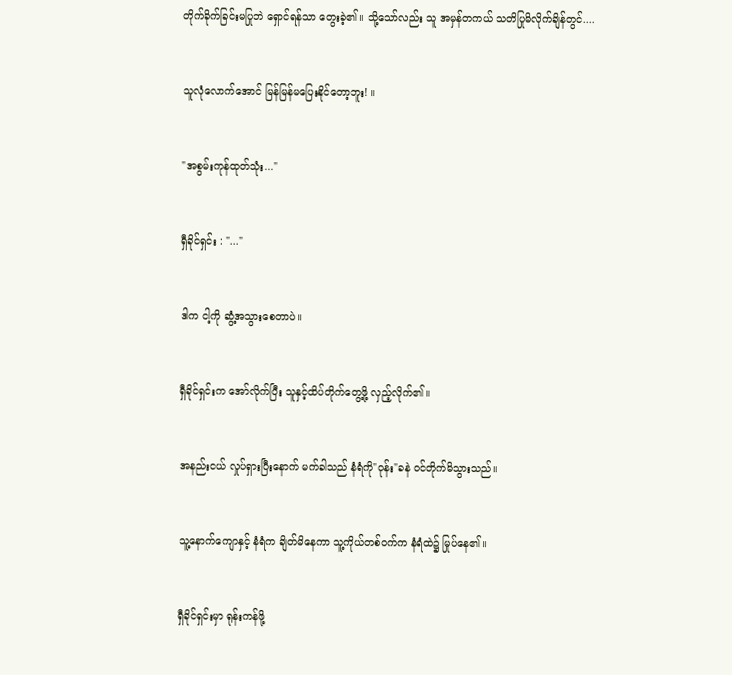တိုက်ခိုက်ခြင်းမပြုဘဲ ရှောင်ရန်သာ တွေးခဲ့၏။ သို့သော်လည်း သူ အမှန်တကယ် သတိပြုမိလိုက်ချိန်တွင်....


သူလုံလောက်အောင် မြန်မြန်မပြေးနိုင်တော့ဘူး! ။


"အစွမ်းကုန်ထုတ်သုံး..."


ရှီခိုင်ရှင်း : "..."


ဒါက ငါ့ကို ဆွံ့အသွားစေတာပဲ။


ရှီခိုင်ရှင်းက အော်လိုက်ပြီး သူနှင့်ထိပ်တိုက်တွေ့ဖို့ လှည့်လိုက်၏။


အနည်းငယ် လှုပ်ရှားပြီးနောက် မက်ခါသည် နံရံကို"ဝုန်း"ခနဲ ဝင်တိုက်မိသွားသည်။


သူ့နောက်ကျောနှင့် နံရံက ချိတ်မိနေကာ သူ့ကိုယ်တစ်ဝက်က နံရံထဲ၌ မြုပ်နေ၏။


ရှီခိုင်ရှင်းမှာ ရုန်းကန်ဖို့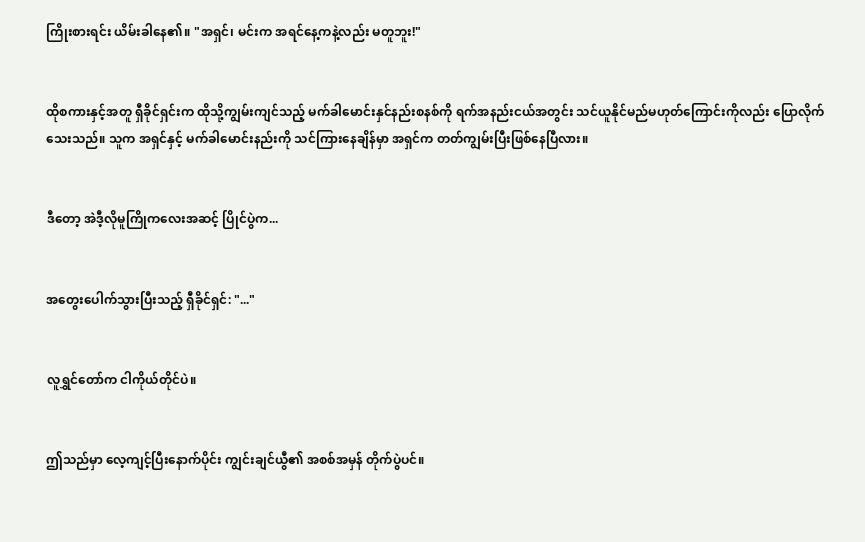ကြိုးစားရင်း ယိမ်းခါနေ၏။ "အရှင်၊ မင်းက အရင်နေ့ကနဲ့လည်း မတူဘူး!"


ထိုစကားနှင့်အတူ ရှီခိုင်ရှင်းက ထိုသို့ကျွမ်းကျင်သည့် မက်ခါမောင်းနှင်နည်းစနစ်ကို ရက်အနည်းငယ်အတွင်း သင်ယူနိုင်မည်မဟုတ်ကြောင်းကိုလည်း ပြောလိုက်သေးသည်။ သူက အရှင်နှင့် မက်ခါမောင်းနည်းကို သင်ကြားနေချိန်မှာ အရှင်က တတ်ကျွမ်းပြီးဖြစ်နေပြီလား။


ဒီတော့ အဲဒီ့လိုမူကြိုကလေးအဆင့် ပြိုင်ပွဲက...


အတွေးပေါက်သွားပြီးသည့် ရှီခိုင်ရှင်: "..."


လူရွှင်တော်က ငါကိုယ်တိုင်ပဲ။


ဤသည်မှာ လေ့ကျင့်ပြီးနောက်ပိုင်း ကျွင်းချင်ယွီ၏ အစစ်အမှန် တိုက်ပွဲပင်။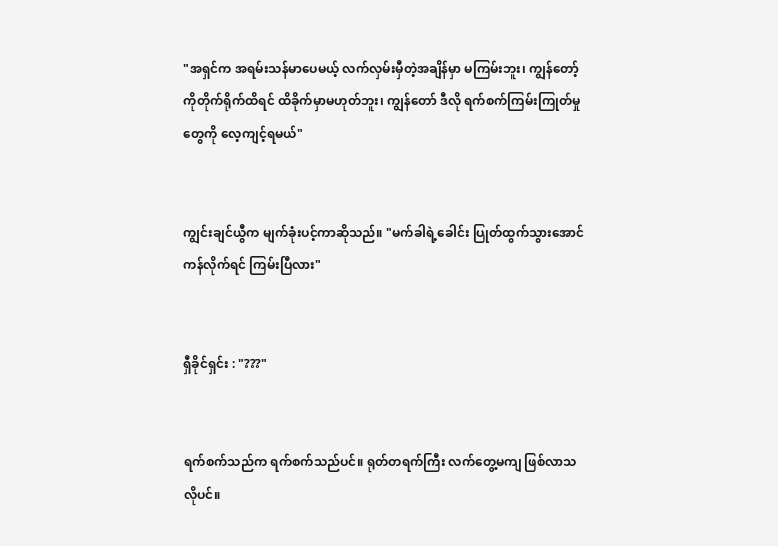"အရှင်က အရမ်းသန်မာပေမယ့် လက်လှမ်းမှီတဲ့အချိန်မှာ မကြမ်းဘူး၊ ကျွန်တော့်ကိုတိုက်ရိုက်ထိရင် ထိခိုက်မှာမဟုတ်ဘူး၊ ကျွန်တော် ဒီလို ရက်စက်ကြမ်းကြုတ်မှုတွေကို လေ့ကျင့်ရမယ်"


ကျွင်းချင်ယွီက မျက်ခုံးပင့်ကာဆိုသည်။ "မက်ခါရဲ့ခေါင်း ပြုတ်ထွက်သွားအောင်ကန်လိုက်ရင် ကြမ်းပြီလား"


ရှီခိုင်ရှင်း : "???"


ရက်စက်သည်က ရက်စက်သည်ပင်။ ရုတ်တရက်ကြီး လက်တွေ့မကျ ဖြစ်လာသလိုပင်။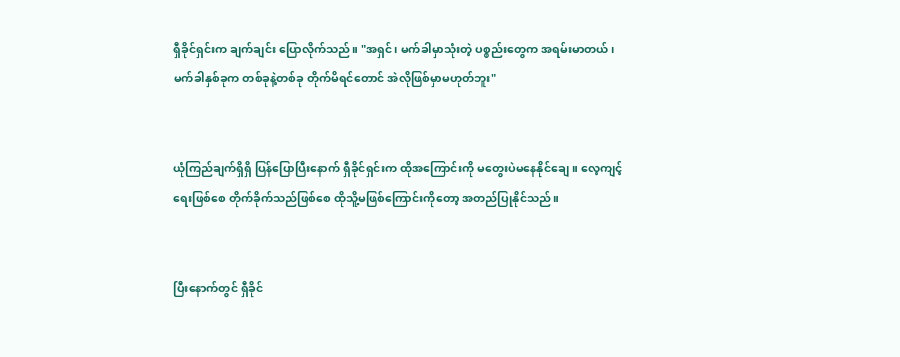ရှီခိုင်ရှင်းက ချက်ချင်း ပြောလိုက်သည်။ "အရှင်၊ မက်ခါမှာသုံးတဲ့ ပစ္စည်းတွေက အရမ်းမာတယ်၊ မက်ခါနှစ်ခုက တစ်ခုနဲ့တစ်ခု တိုက်မိရင်တောင် အဲလိုဖြစ်မှာမဟုတ်ဘူး"


ယုံကြည်ချက်ရှိရှိ ပြန်ပြောပြီးနောက် ရှီခိုင်ရှင်းက ထိုအကြောင်းကို မတွေးပဲမနေနိုင်ချေ။ လေ့ကျင့်ရေးဖြစ်စေ တိုက်ခိုက်သည်ဖြစ်စေ ထိုသိူ့မဖြစ်ကြောင်းကိုတော့ အတည်ပြုနိုင်သည်။


ပြီးနောက်တွင် ရှီခိုင်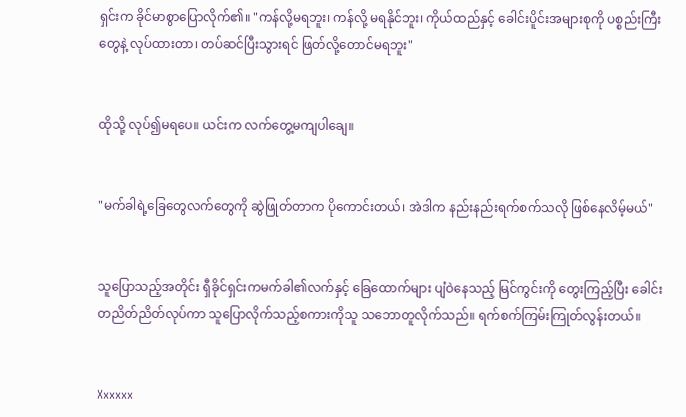ရှင်းက ခိုင်မာစွာပြောလိုက်၏။ "ကန်လို့မရဘူး၊ ကန်လို့ မရနိုင်ဘူး၊ ကိုယ်ထည်နှင့် ခေါင်းပိူင်းအများစုကို ပစ္စည်းကြီးတွေနဲ့ လုပ်ထားတာ၊ တပ်ဆင်ပြီးသွားရင် ဖြတ်လို့တောင်မရဘူး"


ထိုသို့ လုပ်၍မရပေ။ ယင်းက လက်တွေ့မကျပါချေ။


"မက်ခါရဲ့ခြေတွေလက်တွေကို ဆွဲဖြုတ်တာက ပိုကောင်းတယ်၊ အဲဒါက နည်းနည်းရက်စက်သလို ဖြစ်နေလိမ့်မယ်"


သူပြောသည့်အတိုင်း ရှီခိုင်ရှင်းကမက်ခါ၏လက်နှင့် ခြေထောက်များ ပျံဝဲနေသည့် မြင်ကွင်းကို တွေးကြည့်ပြီး ခေါင်းတညိတ်ညိတ်လုပ်ကာ သူပြောလိုက်သည့်စကားကိုသူ သဘောတူလိုက်သည်။ ရက်စက်ကြမ်းကြုတ်လွန်းတယ်။


Xxxxxx